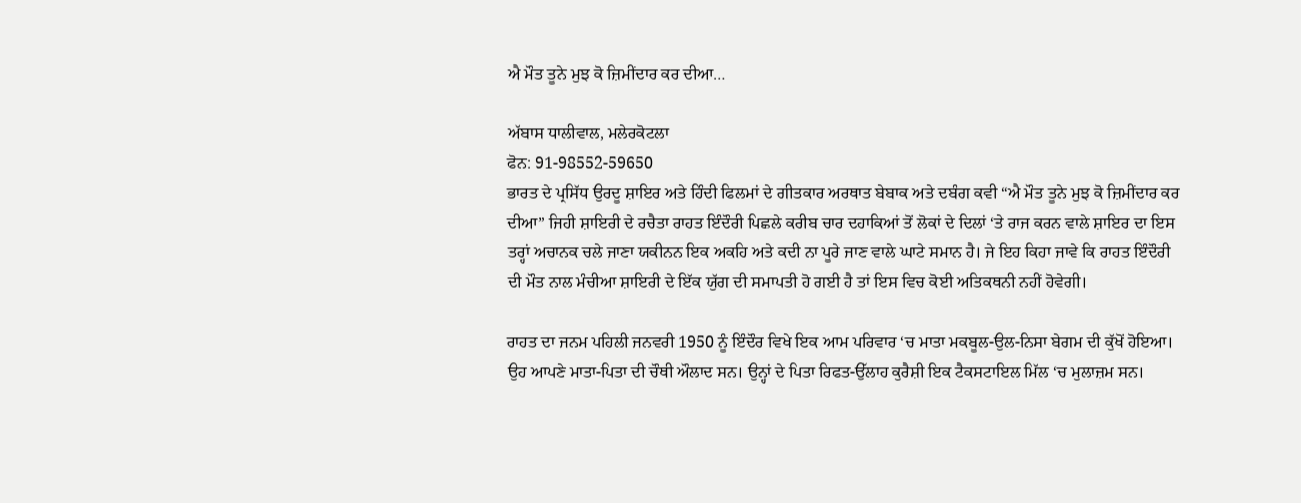ਐ ਮੌਤ ਤੂਨੇ ਮੁਝ ਕੋ ਜ਼ਿਮੀਂਦਾਰ ਕਰ ਦੀਆ…

ਅੱਬਾਸ ਧਾਲੀਵਾਲ, ਮਲੇਰਕੋਟਲਾ
ਫੋਨ: 91-98552-59650
ਭਾਰਤ ਦੇ ਪ੍ਰਸਿੱਧ ਉਰਦੂ ਸ਼ਾਇਰ ਅਤੇ ਹਿੰਦੀ ਫਿਲਮਾਂ ਦੇ ਗੀਤਕਾਰ ਅਰਥਾਤ ਬੇਬਾਕ ਅਤੇ ਦਬੰਗ ਕਵੀ “ਐ ਮੌਤ ਤੂਨੇ ਮੁਝ ਕੋ ਜ਼ਿਮੀਂਦਾਰ ਕਰ ਦੀਆ” ਜਿਹੀ ਸ਼ਾਇਰੀ ਦੇ ਰਚੈਤਾ ਰਾਹਤ ਇੰਦੌਰੀ ਪਿਛਲੇ ਕਰੀਬ ਚਾਰ ਦਹਾਕਿਆਂ ਤੋਂ ਲੋਕਾਂ ਦੇ ਦਿਲਾਂ ‘ਤੇ ਰਾਜ ਕਰਨ ਵਾਲੇ ਸ਼ਾਇਰ ਦਾ ਇਸ ਤਰ੍ਹਾਂ ਅਚਾਨਕ ਚਲੇ ਜਾਣਾ ਯਕੀਨਨ ਇਕ ਅਕਹਿ ਅਤੇ ਕਦੀ ਨਾ ਪੂਰੇ ਜਾਣ ਵਾਲੇ ਘਾਟੇ ਸਮਾਨ ਹੈ। ਜੇ ਇਹ ਕਿਹਾ ਜਾਵੇ ਕਿ ਰਾਹਤ ਇੰਦੌਰੀ ਦੀ ਮੌਤ ਨਾਲ ਮੰਚੀਆ ਸ਼ਾਇਰੀ ਦੇ ਇੱਕ ਯੁੱਗ ਦੀ ਸਮਾਪਤੀ ਹੋ ਗਈ ਹੈ ਤਾਂ ਇਸ ਵਿਚ ਕੋਈ ਅਤਿਕਥਨੀ ਨਹੀਂ ਹੋਵੇਗੀ।

ਰਾਹਤ ਦਾ ਜਨਮ ਪਹਿਲੀ ਜਨਵਰੀ 1950 ਨੂੰ ਇੰਦੌਰ ਵਿਖੇ ਇਕ ਆਮ ਪਰਿਵਾਰ ‘ਚ ਮਾਤਾ ਮਕਬੂਲ-ਉਲ-ਨਿਸਾ ਬੇਗਮ ਦੀ ਕੁੱਖੋਂ ਹੋਇਆ। ਉਹ ਆਪਣੇ ਮਾਤਾ-ਪਿਤਾ ਦੀ ਚੌਥੀ ਔਲਾਦ ਸਨ। ਉਨ੍ਹਾਂ ਦੇ ਪਿਤਾ ਰਿਫਤ-ਉੱਲਾਹ ਕੁਰੈਸ਼ੀ ਇਕ ਟੈਕਸਟਾਇਲ ਮਿੱਲ ‘ਚ ਮੁਲਾਜ਼ਮ ਸਨ।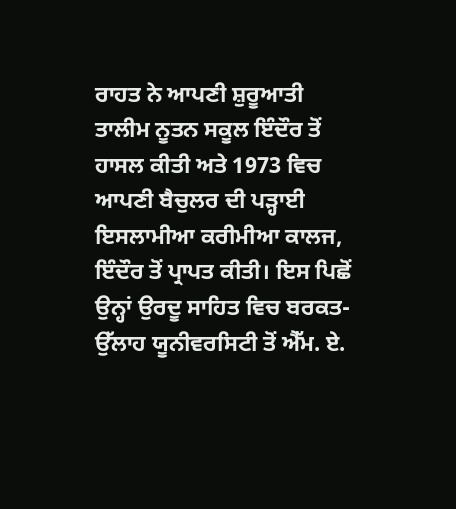ਰਾਹਤ ਨੇ ਆਪਣੀ ਸ਼ੁਰੂਆਤੀ ਤਾਲੀਮ ਨੂਤਨ ਸਕੂਲ ਇੰਦੌਰ ਤੋਂ ਹਾਸਲ ਕੀਤੀ ਅਤੇ 1973 ਵਿਚ ਆਪਣੀ ਬੈਚੁਲਰ ਦੀ ਪੜ੍ਹਾਈ ਇਸਲਾਮੀਆ ਕਰੀਮੀਆ ਕਾਲਜ, ਇੰਦੌਰ ਤੋਂ ਪ੍ਰਾਪਤ ਕੀਤੀ। ਇਸ ਪਿਛੋਂ ਉਨ੍ਹਾਂ ਉਰਦੂ ਸਾਹਿਤ ਵਿਚ ਬਰਕਤ-ਉੱਲਾਹ ਯੂਨੀਵਰਸਿਟੀ ਤੋਂ ਐੱਮ. ਏ.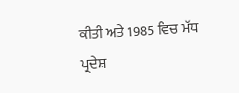ਕੀਤੀ ਅਤੇ 1985 ਵਿਚ ਮੱਧ ਪ੍ਰਦੇਸ਼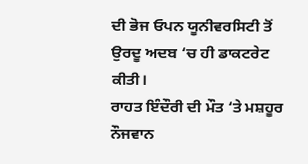ਦੀ ਭੋਜ ਓਪਨ ਯੂਨੀਵਰਸਿਟੀ ਤੋਂ ਉਰਦੂ ਅਦਬ ‘ਚ ਹੀ ਡਾਕਟਰੇਟ ਕੀਤੀ।
ਰਾਹਤ ਇੰਦੌਰੀ ਦੀ ਮੌਤ ‘ਤੇ ਮਸ਼ਹੂਰ ਨੌਜਵਾਨ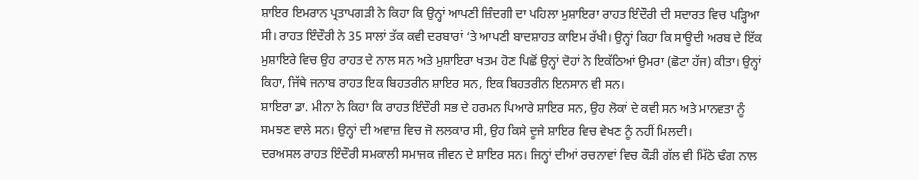ਸ਼ਾਇਰ ਇਮਰਾਨ ਪ੍ਰਤਾਪਗੜੀ ਨੇ ਕਿਹਾ ਕਿ ਉਨ੍ਹਾਂ ਆਪਣੀ ਜ਼ਿੰਦਗੀ ਦਾ ਪਹਿਲਾ ਮੁਸ਼ਾਇਰਾ ਰਾਹਤ ਇੰਦੌਰੀ ਦੀ ਸਦਾਰਤ ਵਿਚ ਪੜ੍ਹਿਆ ਸੀ। ਰਾਹਤ ਇੰਦੌਰੀ ਨੇ 35 ਸਾਲਾਂ ਤੱਕ ਕਵੀ ਦਰਬਾਰਾਂ ‘ਤੇ ਆਪਣੀ ਬਾਦਸ਼ਾਹਤ ਕਾਇਮ ਰੱਖੀ। ਉਨ੍ਹਾਂ ਕਿਹਾ ਕਿ ਸਾਊਦੀ ਅਰਬ ਦੇ ਇੱਕ ਮੁਸ਼ਾਇਰੇ ਵਿਚ ਉਹ ਰਾਹਤ ਦੇ ਨਾਲ ਸਨ ਅਤੇ ਮੁਸ਼ਾਇਰਾ ਖਤਮ ਹੋਣ ਪਿਛੋਂ ਉਨ੍ਹਾਂ ਦੋਹਾਂ ਨੇ ਇਕੱਠਿਆਂ ਉਮਰਾ (ਛੋਟਾ ਹੱਜ) ਕੀਤਾ। ਉਨ੍ਹਾਂ ਕਿਹਾ, ਜਿੱਥੇ ਜਨਾਬ ਰਾਹਤ ਇਕ ਬਿਹਤਰੀਨ ਸ਼ਾਇਰ ਸਨ, ਇਕ ਬਿਹਤਰੀਨ ਇਨਸਾਨ ਵੀ ਸਨ।
ਸ਼ਾਇਰਾ ਡਾ. ਮੀਨਾ ਨੇ ਕਿਹਾ ਕਿ ਰਾਹਤ ਇੰਦੌਰੀ ਸਭ ਦੇ ਹਰਮਨ ਪਿਆਰੇ ਸ਼ਾਇਰ ਸਨ, ਉਹ ਲੋਕਾਂ ਦੇ ਕਵੀ ਸਨ ਅਤੇ ਮਾਨਵਤਾ ਨੂੰ ਸਮਝਣ ਵਾਲੇ ਸਨ। ਉਨ੍ਹਾਂ ਦੀ ਅਵਾਜ਼ ਵਿਚ ਜੋ ਲਲਕਾਰ ਸੀ, ਉਹ ਕਿਸੇ ਦੂਜੇ ਸ਼ਾਇਰ ਵਿਚ ਵੇਖਣ ਨੂੰ ਨਹੀਂ ਮਿਲਦੀ।
ਦਰਅਸਲ ਰਾਹਤ ਇੰਦੌਰੀ ਸਮਕਾਲੀ ਸਮਾਜਕ ਜੀਵਨ ਦੇ ਸ਼ਾਇਰ ਸਨ। ਜਿਨ੍ਹਾਂ ਦੀਆਂ ਰਚਨਾਵਾਂ ਵਿਚ ਕੌੜੀ ਗੱਲ ਵੀ ਮਿੱਠੇ ਢੰਗ ਨਾਲ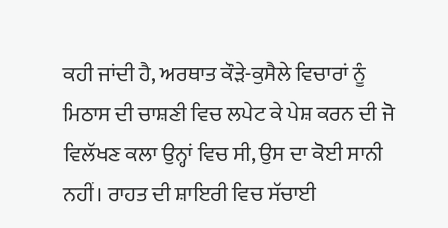ਕਹੀ ਜਾਂਦੀ ਹੈ, ਅਰਥਾਤ ਕੌੜੇ-ਕੁਸੈਲੇ ਵਿਚਾਰਾਂ ਨੂੰ ਮਿਠਾਸ ਦੀ ਚਾਸ਼ਣੀ ਵਿਚ ਲਪੇਟ ਕੇ ਪੇਸ਼ ਕਰਨ ਦੀ ਜੋ ਵਿਲੱਖਣ ਕਲਾ ਉਨ੍ਹਾਂ ਵਿਚ ਸੀ, ਉਸ ਦਾ ਕੋਈ ਸਾਨੀ ਨਹੀਂ। ਰਾਹਤ ਦੀ ਸ਼ਾਇਰੀ ਵਿਚ ਸੱਚਾਈ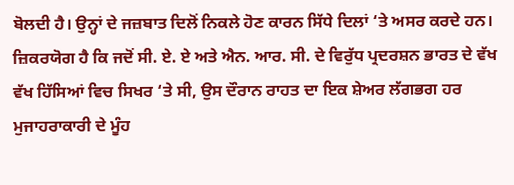ਬੋਲਦੀ ਹੈ। ਉਨ੍ਹਾਂ ਦੇ ਜਜ਼ਬਾਤ ਦਿਲੋਂ ਨਿਕਲੇ ਹੋਣ ਕਾਰਨ ਸਿੱਧੇ ਦਿਲਾਂ ‘ਤੇ ਅਸਰ ਕਰਦੇ ਹਨ।
ਜ਼ਿਕਰਯੋਗ ਹੈ ਕਿ ਜਦੋਂ ਸੀ. ਏ. ਏ ਅਤੇ ਐਨ. ਆਰ. ਸੀ. ਦੇ ਵਿਰੁੱਧ ਪ੍ਰਦਰਸ਼ਨ ਭਾਰਤ ਦੇ ਵੱਖ ਵੱਖ ਹਿੱਸਿਆਂ ਵਿਚ ਸਿਖਰ ‘ਤੇ ਸੀ, ਉਸ ਦੌਰਾਨ ਰਾਹਤ ਦਾ ਇਕ ਸ਼ੇਅਰ ਲੱਗਭਗ ਹਰ ਮੁਜਾਹਰਾਕਾਰੀ ਦੇ ਮੂੰਹ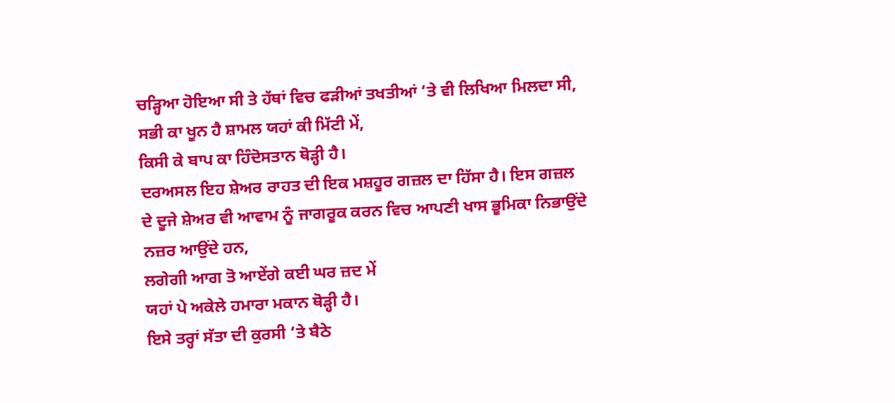ਚੜ੍ਹਿਆ ਹੋਇਆ ਸੀ ਤੇ ਹੱਥਾਂ ਵਿਚ ਫੜੀਆਂ ਤਖਤੀਆਂ ‘ਤੇ ਵੀ ਲਿਖਿਆ ਮਿਲਦਾ ਸੀ,
ਸਭੀ ਕਾ ਖੂਨ ਹੈ ਸ਼ਾਮਲ ਯਹਾਂ ਕੀ ਮਿੱਟੀ ਮੇਂ,
ਕਿਸੀ ਕੇ ਬਾਪ ਕਾ ਹਿੰਦੋਸਤਾਨ ਥੋੜ੍ਹੀ ਹੈ।
ਦਰਅਸਲ ਇਹ ਸ਼ੇਅਰ ਰਾਹਤ ਦੀ ਇਕ ਮਸ਼ਹੂਰ ਗਜ਼ਲ ਦਾ ਹਿੱਸਾ ਹੈ। ਇਸ ਗਜ਼ਲ ਦੇ ਦੂਜੇ ਸ਼ੇਅਰ ਵੀ ਆਵਾਮ ਨੂੰ ਜਾਗਰੂਕ ਕਰਨ ਵਿਚ ਆਪਣੀ ਖਾਸ ਭੂਮਿਕਾ ਨਿਭਾਉਂਦੇ ਨਜ਼ਰ ਆਉਂਦੇ ਹਨ,
ਲਗੇਗੀ ਆਗ ਤੋ ਆਏਂਗੇ ਕਈ ਘਰ ਜ਼ਦ ਮੇਂ
ਯਹਾਂ ਪੇ ਅਕੇਲੇ ਹਮਾਰਾ ਮਕਾਨ ਥੋੜ੍ਹੀ ਹੈ।
ਇਸੇ ਤਰ੍ਹਾਂ ਸੱਤਾ ਦੀ ਕੁਰਸੀ ‘ਤੇ ਬੈਠੇ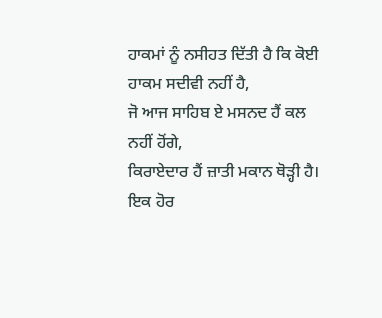ਹਾਕਮਾਂ ਨੂੰ ਨਸੀਹਤ ਦਿੱਤੀ ਹੈ ਕਿ ਕੋਈ ਹਾਕਮ ਸਦੀਵੀ ਨਹੀਂ ਹੈ,
ਜੋ ਆਜ ਸਾਹਿਬ ਏ ਮਸਨਦ ਹੈਂ ਕਲ ਨਹੀਂ ਹੋਂਗੇ,
ਕਿਰਾਏਦਾਰ ਹੈਂ ਜ਼ਾਤੀ ਮਕਾਨ ਥੋੜ੍ਹੀ ਹੈ।
ਇਕ ਹੋਰ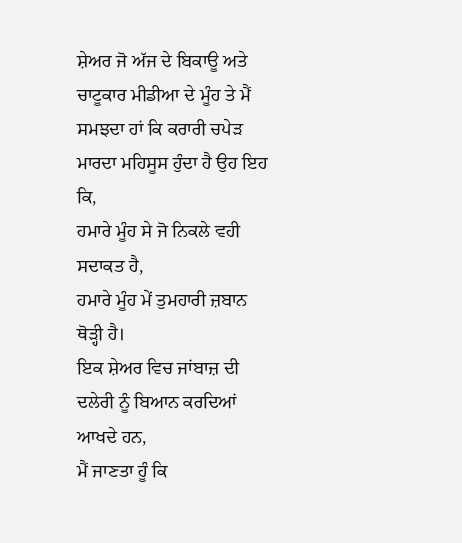ਸ਼ੇਅਰ ਜੋ ਅੱਜ ਦੇ ਬਿਕਾਊ ਅਤੇ ਚਾਟੂਕਾਰ ਮੀਡੀਆ ਦੇ ਮੂੰਹ ਤੇ ਮੈਂ ਸਮਝਦਾ ਹਾਂ ਕਿ ਕਰਾਰੀ ਚਪੇੜ ਮਾਰਦਾ ਮਹਿਸੂਸ ਹੁੰਦਾ ਹੈ ਉਹ ਇਹ ਕਿ,
ਹਮਾਰੇ ਮੂੰਹ ਸੇ ਜੋ ਨਿਕਲੇ ਵਹੀ ਸਦਾਕਤ ਹੈ,
ਹਮਾਰੇ ਮੂੰਹ ਮੇਂ ਤੁਮਹਾਰੀ ਜ਼ਬਾਨ ਥੋੜ੍ਹੀ ਹੈ।
ਇਕ ਸ਼ੇਅਰ ਵਿਚ ਜਾਂਬਾਜ਼ ਦੀ ਦਲੇਰੀ ਨੂੰ ਬਿਆਨ ਕਰਦਿਆਂ ਆਖਦੇ ਹਨ,
ਮੈਂ ਜਾਣਤਾ ਹੂੰ ਕਿ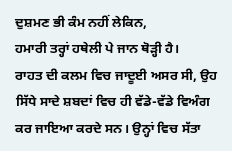ਦੁਸ਼ਮਣ ਭੀ ਕੰਮ ਨਹੀਂ ਲੇਕਿਨ,
ਹਮਾਰੀ ਤਰ੍ਹਾਂ ਹਥੇਲੀ ਪੇ ਜਾਨ ਥੋੜ੍ਹੀ ਹੈ।
ਰਾਹਤ ਦੀ ਕਲਮ ਵਿਚ ਜਾਦੂਈ ਅਸਰ ਸੀ, ਉਹ ਸਿੱਧੇ ਸਾਦੇ ਸ਼ਬਦਾਂ ਵਿਚ ਹੀ ਵੱਡੇ-ਵੱਡੇ ਵਿਅੰਗ ਕਰ ਜਾਇਆ ਕਰਦੇ ਸਨ। ਉਨ੍ਹਾਂ ਵਿਚ ਸੱਤਾ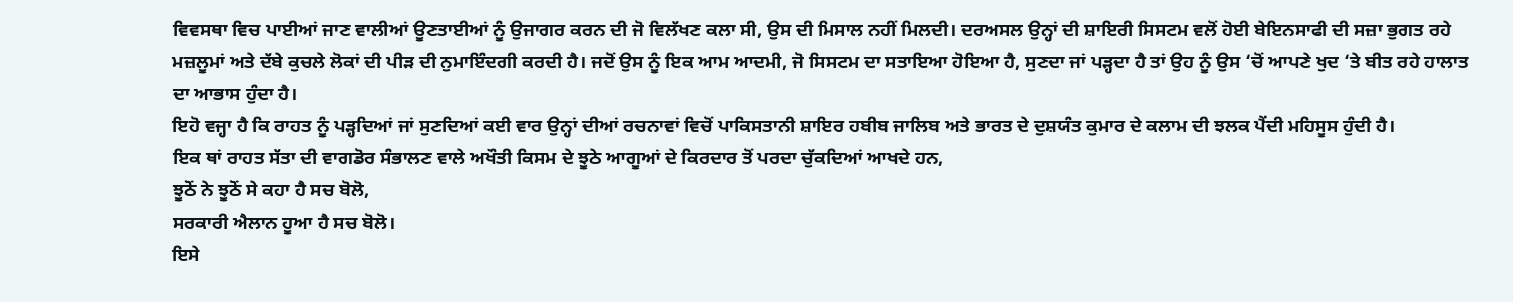ਵਿਵਸਥਾ ਵਿਚ ਪਾਈਆਂ ਜਾਣ ਵਾਲੀਆਂ ਊਣਤਾਈਆਂ ਨੂੰ ਉਜਾਗਰ ਕਰਨ ਦੀ ਜੋ ਵਿਲੱਖਣ ਕਲਾ ਸੀ, ਉਸ ਦੀ ਮਿਸਾਲ ਨਹੀਂ ਮਿਲਦੀ। ਦਰਅਸਲ ਉਨ੍ਹਾਂ ਦੀ ਸ਼ਾਇਰੀ ਸਿਸਟਮ ਵਲੋਂ ਹੋਈ ਬੇਇਨਸਾਫੀ ਦੀ ਸਜ਼ਾ ਭੁਗਤ ਰਹੇ ਮਜ਼ਲੂਮਾਂ ਅਤੇ ਦੱਬੇ ਕੁਚਲੇ ਲੋਕਾਂ ਦੀ ਪੀੜ ਦੀ ਨੁਮਾਇੰਦਗੀ ਕਰਦੀ ਹੈ। ਜਦੋਂ ਉਸ ਨੂੰ ਇਕ ਆਮ ਆਦਮੀ, ਜੋ ਸਿਸਟਮ ਦਾ ਸਤਾਇਆ ਹੋਇਆ ਹੈ, ਸੁਣਦਾ ਜਾਂ ਪੜ੍ਹਦਾ ਹੈ ਤਾਂ ਉਹ ਨੂੰ ਉਸ ‘ਚੋਂ ਆਪਣੇ ਖੁਦ ‘ਤੇ ਬੀਤ ਰਹੇ ਹਾਲਾਤ ਦਾ ਆਭਾਸ ਹੁੰਦਾ ਹੈ।
ਇਹੋ ਵਜ੍ਹਾ ਹੈ ਕਿ ਰਾਹਤ ਨੂੰ ਪੜ੍ਹਦਿਆਂ ਜਾਂ ਸੁਣਦਿਆਂ ਕਈ ਵਾਰ ਉਨ੍ਹਾਂ ਦੀਆਂ ਰਚਨਾਵਾਂ ਵਿਚੋਂ ਪਾਕਿਸਤਾਨੀ ਸ਼ਾਇਰ ਹਬੀਬ ਜਾਲਿਬ ਅਤੇ ਭਾਰਤ ਦੇ ਦੁਸ਼ਯੰਤ ਕੁਮਾਰ ਦੇ ਕਲਾਮ ਦੀ ਝਲਕ ਪੈਂਦੀ ਮਹਿਸੂਸ ਹੁੰਦੀ ਹੈ।
ਇਕ ਥਾਂ ਰਾਹਤ ਸੱਤਾ ਦੀ ਵਾਗਡੋਰ ਸੰਭਾਲਣ ਵਾਲੇ ਅਖੌਤੀ ਕਿਸਮ ਦੇ ਝੂਠੇ ਆਗੂਆਂ ਦੇ ਕਿਰਦਾਰ ਤੋਂ ਪਰਦਾ ਚੁੱਕਦਿਆਂ ਆਖਦੇ ਹਨ,
ਝੂਠੋਂ ਨੇ ਝੂਠੋਂ ਸੇ ਕਹਾ ਹੈ ਸਚ ਬੋਲੋ,
ਸਰਕਾਰੀ ਐਲਾਨ ਹੂਆ ਹੈ ਸਚ ਬੋਲੋ।
ਇਸੇ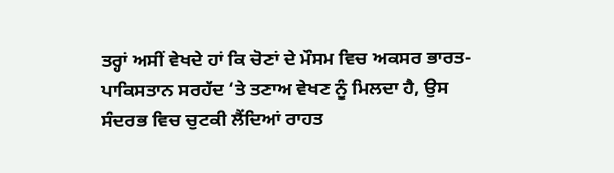ਤਰ੍ਹਾਂ ਅਸੀਂ ਵੇਖਦੇ ਹਾਂ ਕਿ ਚੋਣਾਂ ਦੇ ਮੌਸਮ ਵਿਚ ਅਕਸਰ ਭਾਰਤ-ਪਾਕਿਸਤਾਨ ਸਰਹੱਦ ‘ਤੇ ਤਣਾਅ ਵੇਖਣ ਨੂੰ ਮਿਲਦਾ ਹੈ, ਉਸ ਸੰਦਰਭ ਵਿਚ ਚੁਟਕੀ ਲੈਂਦਿਆਂ ਰਾਹਤ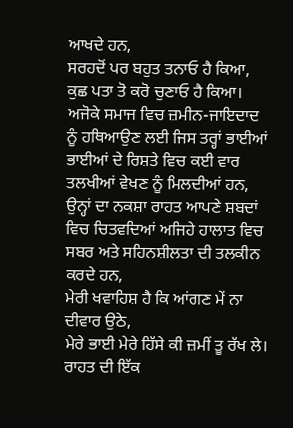ਆਖਦੇ ਹਨ,
ਸਰਹਦੋਂ ਪਰ ਬਹੁਤ ਤਨਾਓ ਹੈ ਕਿਆ,
ਕੁਛ ਪਤਾ ਤੋ ਕਰੋ ਚੁਣਾਓ ਹੈ ਕਿਆ।
ਅਜੋਕੇ ਸਮਾਜ ਵਿਚ ਜ਼ਮੀਨ-ਜਾਇਦਾਦ ਨੂੰ ਹਥਿਆਉਣ ਲਈ ਜਿਸ ਤਰ੍ਹਾਂ ਭਾਈਆਂ ਭਾਈਆਂ ਦੇ ਰਿਸ਼ਤੇ ਵਿਚ ਕਈ ਵਾਰ ਤਲਖੀਆਂ ਵੇਖਣ ਨੂੰ ਮਿਲਦੀਆਂ ਹਨ, ਉਨ੍ਹਾਂ ਦਾ ਨਕਸ਼ਾ ਰਾਹਤ ਆਪਣੇ ਸ਼ਬਦਾਂ ਵਿਚ ਚਿਤਵਦਿਆਂ ਅਜਿਹੇ ਹਾਲਾਤ ਵਿਚ ਸਬਰ ਅਤੇ ਸਹਿਨਸ਼ੀਲਤਾ ਦੀ ਤਲਕੀਨ ਕਰਦੇ ਹਨ,
ਮੇਰੀ ਖਵਾਹਿਸ਼ ਹੈ ਕਿ ਆਂਗਣ ਮੇਂ ਨਾ ਦੀਵਾਰ ਉਠੇ,
ਮੇਰੇ ਭਾਈ ਮੇਰੇ ਹਿੱਸੇ ਕੀ ਜ਼ਮੀਂ ਤੂ ਰੱਖ ਲੇ।
ਰਾਹਤ ਦੀ ਇੱਕ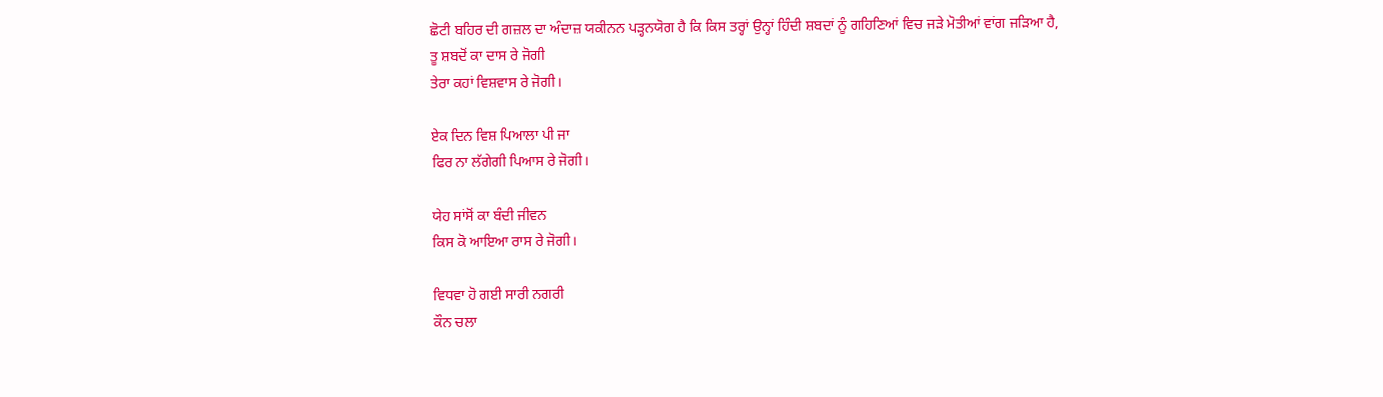ਛੋਟੀ ਬਹਿਰ ਦੀ ਗਜ਼ਲ ਦਾ ਅੰਦਾਜ਼ ਯਕੀਨਨ ਪੜ੍ਹਨਯੋਗ ਹੈ ਕਿ ਕਿਸ ਤਰ੍ਹਾਂ ਉਨ੍ਹਾਂ ਹਿੰਦੀ ਸ਼ਬਦਾਂ ਨੂੰ ਗਹਿਣਿਆਂ ਵਿਚ ਜੜੇ ਮੋਤੀਆਂ ਵਾਂਗ ਜੜਿਆ ਹੈ,
ਤੂ ਸ਼ਬਦੋਂ ਕਾ ਦਾਸ ਰੇ ਜੋਗੀ
ਤੇਰਾ ਕਹਾਂ ਵਿਸ਼ਵਾਸ ਰੇ ਜੋਗੀ।

ਏਕ ਦਿਨ ਵਿਸ਼ ਪਿਆਲਾ ਪੀ ਜਾ
ਫਿਰ ਨਾ ਲੱਗੇਗੀ ਪਿਆਸ ਰੇ ਜੋਗੀ।

ਯੇਹ ਸਾਂਸੋਂ ਕਾ ਬੰਦੀ ਜੀਵਨ
ਕਿਸ ਕੋ ਆਇਆ ਰਾਸ ਰੇ ਜੋਗੀ।

ਵਿਧਵਾ ਹੋ ਗਈ ਸਾਰੀ ਨਗਰੀ
ਕੌਨ ਚਲਾ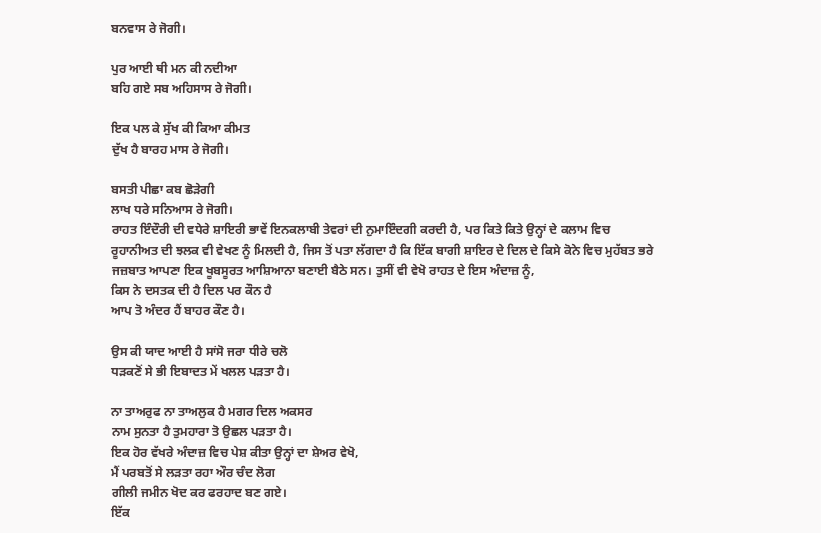ਬਨਵਾਸ ਰੇ ਜੋਗੀ।

ਪੁਰ ਆਈ ਥੀ ਮਨ ਕੀ ਨਦੀਆ
ਬਹਿ ਗਏ ਸਬ ਅਹਿਸਾਸ ਰੇ ਜੋਗੀ।

ਇਕ ਪਲ ਕੇ ਸੁੱਖ ਕੀ ਕਿਆ ਕੀਮਤ
ਦੁੱਖ ਹੈ ਬਾਰਹ ਮਾਸ ਰੇ ਜੋਗੀ।

ਬਸਤੀ ਪੀਛਾ ਕਬ ਛੋੜੇਗੀ
ਲਾਖ ਧਰੇ ਸਨਿਆਸ ਰੇ ਜੋਗੀ।
ਰਾਹਤ ਇੰਦੌਰੀ ਦੀ ਵਧੇਰੇ ਸ਼ਾਇਰੀ ਭਾਵੇਂ ਇਨਕਲਾਬੀ ਤੇਵਰਾਂ ਦੀ ਨੁਮਾਇੰਦਗੀ ਕਰਦੀ ਹੈ, ਪਰ ਕਿਤੇ ਕਿਤੇ ਉਨ੍ਹਾਂ ਦੇ ਕਲਾਮ ਵਿਚ ਰੂਹਾਨੀਅਤ ਦੀ ਝਲਕ ਵੀ ਵੇਖਣ ਨੂੰ ਮਿਲਦੀ ਹੈ, ਜਿਸ ਤੋਂ ਪਤਾ ਲੱਗਦਾ ਹੈ ਕਿ ਇੱਕ ਬਾਗੀ ਸ਼ਾਇਰ ਦੇ ਦਿਲ ਦੇ ਕਿਸੇ ਕੋਨੇ ਵਿਚ ਮੁਹੱਬਤ ਭਰੇ ਜਜ਼ਬਾਤ ਆਪਣਾ ਇਕ ਖੂਬਸੂਰਤ ਆਸ਼ਿਆਨਾ ਬਣਾਈ ਬੈਠੇ ਸਨ। ਤੁਸੀਂ ਵੀ ਵੇਖੋ ਰਾਹਤ ਦੇ ਇਸ ਅੰਦਾਜ਼ ਨੂੰ,
ਕਿਸ ਨੇ ਦਸਤਕ ਦੀ ਹੈ ਦਿਲ ਪਰ ਕੌਨ ਹੈ
ਆਪ ਤੋ ਅੰਦਰ ਹੈਂ ਬਾਹਰ ਕੌਣ ਹੈ।

ਉਸ ਕੀ ਯਾਦ ਆਈ ਹੈ ਸਾਂਸੋ ਜਰਾ ਧੀਰੇ ਚਲੋ
ਧੜਕਣੋਂ ਸੇ ਭੀ ਇਬਾਦਤ ਮੇਂ ਖਲਲ ਪੜਤਾ ਹੈ।

ਨਾ ਤਾਅਰੁਫ ਨਾ ਤਾਅਲੁਕ ਹੈ ਮਗਰ ਦਿਲ ਅਕਸਰ
ਨਾਮ ਸੁਨਤਾ ਹੈ ਤੁਮਹਾਰਾ ਤੋ ਉਛਲ ਪੜਤਾ ਹੈ।
ਇਕ ਹੋਰ ਵੱਖਰੇ ਅੰਦਾਜ਼ ਵਿਚ ਪੇਸ਼ ਕੀਤਾ ਉਨ੍ਹਾਂ ਦਾ ਸ਼ੇਅਰ ਵੇਖੋ,
ਮੈਂ ਪਰਬਤੋਂ ਸੇ ਲੜਤਾ ਰਹਾ ਔਰ ਚੰਦ ਲੋਗ
ਗੀਲੀ ਜਮੀਨ ਖੋਦ ਕਰ ਫਰਹਾਦ ਬਣ ਗਏ।
ਇੱਕ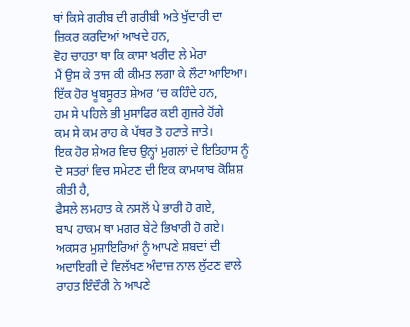ਥਾਂ ਕਿਸੇ ਗਰੀਬ ਦੀ ਗਰੀਬੀ ਅਤੇ ਖੁੱਦਾਰੀ ਦਾ ਜ਼ਿਕਰ ਕਰਦਿਆਂ ਆਖਦੇ ਹਨ,
ਵੋਹ ਚਾਹਤਾ ਥਾ ਕਿ ਕਾਸਾ ਖਰੀਦ ਲੇ ਮੇਰਾ
ਮੈਂ ਉਸ ਕੇ ਤਾਜ ਕੀ ਕੀਮਤ ਲਗਾ ਕੇ ਲੌਟਾ ਆਇਆ।
ਇੱਕ ਹੋਰ ਖੂਬਸੂਰਤ ਸ਼ੇਅਰ ‘ਚ ਕਹਿੰਦੇ ਹਨ,
ਹਮ ਸੇ ਪਹਿਲੇ ਭੀ ਮੁਸਾਫਿਰ ਕਈ ਗੁਜਰੇ ਹੋਂਗੇ
ਕਮ ਸੇ ਕਮ ਰਾਹ ਕੇ ਪੱਥਰ ਤੋ ਹਟਾਤੇ ਜਾਤੇ।
ਇਕ ਹੋਰ ਸ਼ੇਅਰ ਵਿਚ ਉਨ੍ਹਾਂ ਮੁਗਲਾਂ ਦੇ ਇਤਿਹਾਸ ਨੂੰ ਦੋ ਸਤਰਾਂ ਵਿਚ ਸਮੇਟਣ ਦੀ ਇਕ ਕਾਮਯਾਬ ਕੋਸ਼ਿਸ਼ ਕੀਤੀ ਹੈ,
ਫੈਸਲੇ ਲਮਹਾਤ ਕੇ ਨਸਲੋਂ ਪੇ ਭਾਰੀ ਹੋ ਗਏ,
ਬਾਪ ਹਾਕਮ ਥਾ ਮਗਰ ਬੇਟੇ ਭਿਖਾਰੀ ਹੋ ਗਏ।
ਅਕਸਰ ਮੁਸ਼ਾਇਰਿਆਂ ਨੂੰ ਆਪਣੇ ਸ਼ਬਦਾਂ ਦੀ ਅਦਾਇਗੀ ਦੇ ਵਿਲੱਖਣ ਅੰਦਾਜ਼ ਨਾਲ ਲੁੱਟਣ ਵਾਲੇ ਰਾਹਤ ਇੰਦੌਰੀ ਨੇ ਆਪਣੇ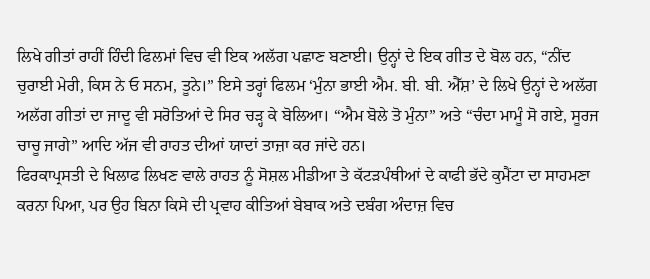ਲਿਖੇ ਗੀਤਾਂ ਰਾਹੀਂ ਹਿੰਦੀ ਫਿਲਮਾਂ ਵਿਚ ਵੀ ਇਕ ਅਲੱਗ ਪਛਾਣ ਬਣਾਈ। ਉਨ੍ਹਾਂ ਦੇ ਇਕ ਗੀਤ ਦੇ ਬੋਲ ਹਨ, “ਨੀਂਦ ਚੁਰਾਈ ਮੇਰੀ, ਕਿਸ ਨੇ ਓ ਸਨਮ, ਤੂਨੇ।” ਇਸੇ ਤਰ੍ਹਾਂ ਫਿਲਮ ‘ਮੁੰਨਾ ਭਾਈ ਐਮ. ਬੀ. ਬੀ. ਐੱਸ਼’ ਦੇ ਲਿਖੇ ਉਨ੍ਹਾਂ ਦੇ ਅਲੱਗ ਅਲੱਗ ਗੀਤਾਂ ਦਾ ਜਾਦੂ ਵੀ ਸਰੋਤਿਆਂ ਦੇ ਸਿਰ ਚੜ੍ਹ ਕੇ ਬੋਲਿਆ। “ਐਮ ਬੋਲੇ ਤੋ ਮੁੰਨਾ” ਅਤੇ “ਚੰਦਾ ਮਾਮੂੰ ਸੋ ਗਏ, ਸੂਰਜ ਚਾਚੂ ਜਾਗੇ” ਆਦਿ ਅੱਜ ਵੀ ਰਾਹਤ ਦੀਆਂ ਯਾਦਾਂ ਤਾਜ਼ਾ ਕਰ ਜਾਂਦੇ ਹਨ।
ਫਿਰਕਾਪ੍ਰਸਤੀ ਦੇ ਖਿਲਾਫ ਲਿਖਣ ਵਾਲੇ ਰਾਹਤ ਨੂੰ ਸੋਸ਼ਲ ਮੀਡੀਆ ਤੇ ਕੱਟੜਪੰਥੀਆਂ ਦੇ ਕਾਫੀ ਭੱਦੇ ਕੁਮੈਂਟਾ ਦਾ ਸਾਹਮਣਾ ਕਰਨਾ ਪਿਆ, ਪਰ ਉਹ ਬਿਨਾ ਕਿਸੇ ਦੀ ਪ੍ਰਵਾਹ ਕੀਤਿਆਂ ਬੇਬਾਕ ਅਤੇ ਦਬੰਗ ਅੰਦਾਜ਼ ਵਿਚ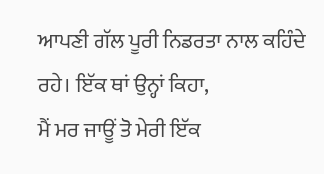ਆਪਣੀ ਗੱਲ ਪੂਰੀ ਨਿਡਰਤਾ ਨਾਲ ਕਹਿੰਦੇ ਰਹੇ। ਇੱਕ ਥਾਂ ਉਨ੍ਹਾਂ ਕਿਹਾ,
ਮੈਂ ਮਰ ਜਾਊਂ ਤੋ ਮੇਰੀ ਇੱਕ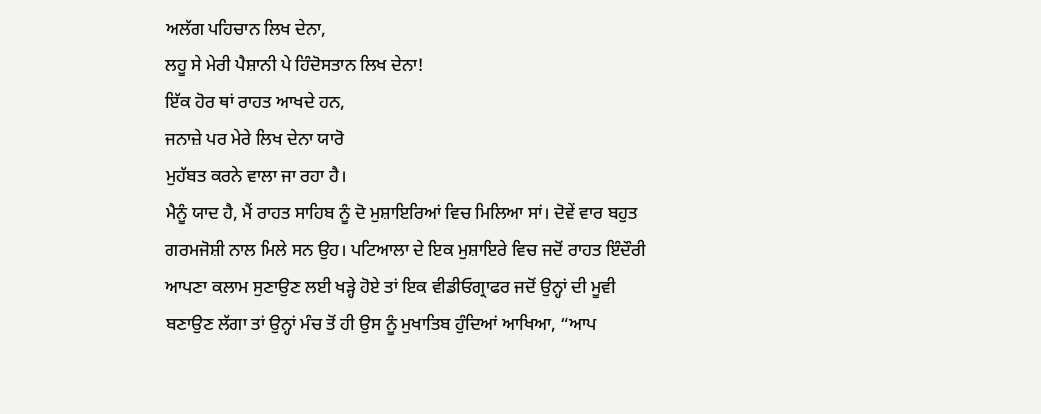ਅਲੱਗ ਪਹਿਚਾਨ ਲਿਖ ਦੇਨਾ,
ਲਹੂ ਸੇ ਮੇਰੀ ਪੈਸ਼ਾਨੀ ਪੇ ਹਿੰਦੋਸਤਾਨ ਲਿਖ ਦੇਨਾ!
ਇੱਕ ਹੋਰ ਥਾਂ ਰਾਹਤ ਆਖਦੇ ਹਨ,
ਜਨਾਜ਼ੇ ਪਰ ਮੇਰੇ ਲਿਖ ਦੇਨਾ ਯਾਰੋ
ਮੁਹੱਬਤ ਕਰਨੇ ਵਾਲਾ ਜਾ ਰਹਾ ਹੈ।
ਮੈਨੂੰ ਯਾਦ ਹੈ, ਮੈਂ ਰਾਹਤ ਸਾਹਿਬ ਨੂੰ ਦੋ ਮੁਸ਼ਾਇਰਿਆਂ ਵਿਚ ਮਿਲਿਆ ਸਾਂ। ਦੋਵੇਂ ਵਾਰ ਬਹੁਤ ਗਰਮਜੋਸ਼ੀ ਨਾਲ ਮਿਲੇ ਸਨ ਉਹ। ਪਟਿਆਲਾ ਦੇ ਇਕ ਮੁਸ਼ਾਇਰੇ ਵਿਚ ਜਦੋਂ ਰਾਹਤ ਇੰਦੌਰੀ ਆਪਣਾ ਕਲਾਮ ਸੁਣਾਉਣ ਲਈ ਖੜ੍ਹੇ ਹੋਏ ਤਾਂ ਇਕ ਵੀਡੀਓਗ੍ਰਾਫਰ ਜਦੋਂ ਉਨ੍ਹਾਂ ਦੀ ਮੂਵੀ ਬਣਾਉਣ ਲੱਗਾ ਤਾਂ ਉਨ੍ਹਾਂ ਮੰਚ ਤੋਂ ਹੀ ਉਸ ਨੂੰ ਮੁਖਾਤਿਬ ਹੁੰਦਿਆਂ ਆਖਿਆ, “ਆਪ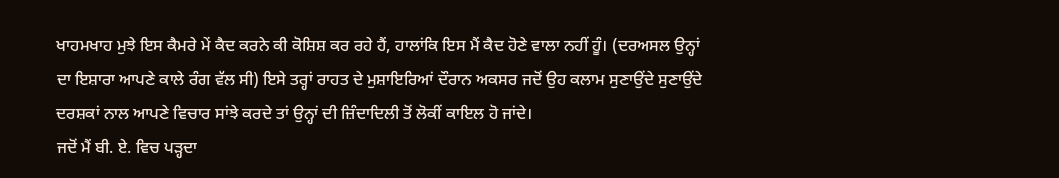ਖਾਹਮਖਾਹ ਮੁਝੇ ਇਸ ਕੈਮਰੇ ਮੇਂ ਕੈਦ ਕਰਨੇ ਕੀ ਕੋਸ਼ਿਸ਼ ਕਰ ਰਹੇ ਹੈਂ, ਹਾਲਾਂਕਿ ਇਸ ਮੈਂ ਕੈਦ ਹੋਣੇ ਵਾਲਾ ਨਹੀਂ ਹੂੰ। (ਦਰਅਸਲ ਉਨ੍ਹਾਂ ਦਾ ਇਸ਼ਾਰਾ ਆਪਣੇ ਕਾਲੇ ਰੰਗ ਵੱਲ ਸੀ) ਇਸੇ ਤਰ੍ਹਾਂ ਰਾਹਤ ਦੇ ਮੁਸ਼ਾਇਰਿਆਂ ਦੌਰਾਨ ਅਕਸਰ ਜਦੋਂ ਉਹ ਕਲਾਮ ਸੁਣਾਉਂਦੇ ਸੁਣਾਉਂਦੇ ਦਰਸ਼ਕਾਂ ਨਾਲ ਆਪਣੇ ਵਿਚਾਰ ਸਾਂਝੇ ਕਰਦੇ ਤਾਂ ਉਨ੍ਹਾਂ ਦੀ ਜ਼ਿੰਦਾਦਿਲੀ ਤੋਂ ਲੋਕੀਂ ਕਾਇਲ ਹੋ ਜਾਂਦੇ।
ਜਦੋਂ ਮੈਂ ਬੀ. ਏ. ਵਿਚ ਪੜ੍ਹਦਾ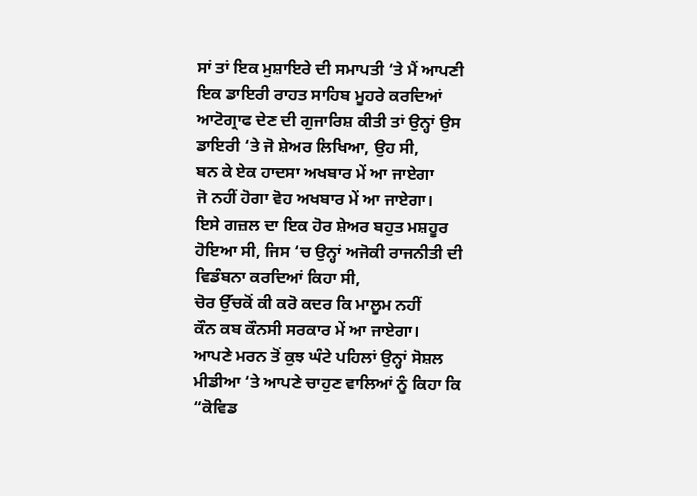ਸਾਂ ਤਾਂ ਇਕ ਮੁਸ਼ਾਇਰੇ ਦੀ ਸਮਾਪਤੀ ‘ਤੇ ਮੈਂ ਆਪਣੀ ਇਕ ਡਾਇਰੀ ਰਾਹਤ ਸਾਹਿਬ ਮੂਹਰੇ ਕਰਦਿਆਂ ਆਟੋਗ੍ਰਾਫ ਦੇਣ ਦੀ ਗੁਜਾਰਿਸ਼ ਕੀਤੀ ਤਾਂ ਉਨ੍ਹਾਂ ਉਸ ਡਾਇਰੀ ‘ਤੇ ਜੋ ਸ਼ੇਅਰ ਲਿਖਿਆ, ਉਹ ਸੀ,
ਬਨ ਕੇ ਏਕ ਹਾਦਸਾ ਅਖਬਾਰ ਮੇਂ ਆ ਜਾਏਗਾ
ਜੋ ਨਹੀਂ ਹੋਗਾ ਵੋਹ ਅਖਬਾਰ ਮੇਂ ਆ ਜਾਏਗਾ।
ਇਸੇ ਗਜ਼ਲ ਦਾ ਇਕ ਹੋਰ ਸ਼ੇਅਰ ਬਹੁਤ ਮਸ਼ਹੂਰ ਹੋਇਆ ਸੀ, ਜਿਸ ‘ਚ ਉਨ੍ਹਾਂ ਅਜੋਕੀ ਰਾਜਨੀਤੀ ਦੀ ਵਿਡੰਬਨਾ ਕਰਦਿਆਂ ਕਿਹਾ ਸੀ,
ਚੋਰ ਉੱਚਕੋਂ ਕੀ ਕਰੋ ਕਦਰ ਕਿ ਮਾਲੂਮ ਨਹੀਂ
ਕੌਨ ਕਬ ਕੌਨਸੀ ਸਰਕਾਰ ਮੇਂ ਆ ਜਾਏਗਾ।
ਆਪਣੇ ਮਰਨ ਤੋਂ ਕੁਝ ਘੰਟੇ ਪਹਿਲਾਂ ਉਨ੍ਹਾਂ ਸੋਸ਼ਲ ਮੀਡੀਆ ‘ਤੇ ਆਪਣੇ ਚਾਹੁਣ ਵਾਲਿਆਂ ਨੂੰ ਕਿਹਾ ਕਿ “ਕੋਵਿਡ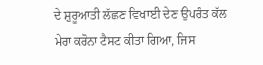ਦੇ ਸ਼ੁਰੂਆਤੀ ਲੱਛਣ ਵਿਖਾਈ ਦੇਣ ਉਪਰੰਤ ਕੱਲ ਮੇਰਾ ਕਰੋਨਾ ਟੈਸਟ ਕੀਤਾ ਗਿਆ, ਜਿਸ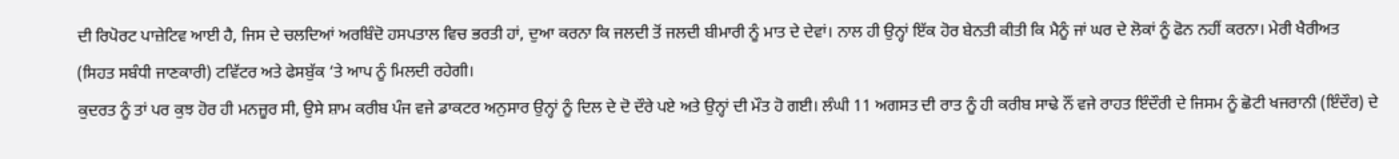ਦੀ ਰਿਪੋਰਟ ਪਾਜ਼ੇਟਿਵ ਆਈ ਹੈ, ਜਿਸ ਦੇ ਚਲਦਿਆਂ ਅਰਬਿੰਦੋ ਹਸਪਤਾਲ ਵਿਚ ਭਰਤੀ ਹਾਂ, ਦੁਆ ਕਰਨਾ ਕਿ ਜਲਦੀ ਤੋਂ ਜਲਦੀ ਬੀਮਾਰੀ ਨੂੰ ਮਾਤ ਦੇ ਦੇਵਾਂ। ਨਾਲ ਹੀ ਉਨ੍ਹਾਂ ਇੱਕ ਹੋਰ ਬੇਨਤੀ ਕੀਤੀ ਕਿ ਮੈਨੂੰ ਜਾਂ ਘਰ ਦੇ ਲੋਕਾਂ ਨੂੰ ਫੋਨ ਨਹੀਂ ਕਰਨਾ। ਮੇਰੀ ਖੈਰੀਅਤ (ਸਿਹਤ ਸਬੰਧੀ ਜਾਣਕਾਰੀ) ਟਵਿੱਟਰ ਅਤੇ ਫੇਸਬੁੱਕ ‘ਤੇ ਆਪ ਨੂੰ ਮਿਲਦੀ ਰਹੇਗੀ।
ਕੁਦਰਤ ਨੂੰ ਤਾਂ ਪਰ ਕੁਝ ਹੋਰ ਹੀ ਮਨਜ਼ੂਰ ਸੀ, ਉਸੇ ਸ਼ਾਮ ਕਰੀਬ ਪੰਜ ਵਜੇ ਡਾਕਟਰ ਅਨੁਸਾਰ ਉਨ੍ਹਾਂ ਨੂੰ ਦਿਲ ਦੇ ਦੋ ਦੌਰੇ ਪਏ ਅਤੇ ਉਨ੍ਹਾਂ ਦੀ ਮੌਤ ਹੋ ਗਈ। ਲੰਘੀ 11 ਅਗਸਤ ਦੀ ਰਾਤ ਨੂੰ ਹੀ ਕਰੀਬ ਸਾਢੇ ਨੌਂ ਵਜੇ ਰਾਹਤ ਇੰਦੌਰੀ ਦੇ ਜਿਸਮ ਨੂੰ ਛੋਟੀ ਖਜਰਾਨੀ (ਇੰਦੌਰ) ਦੇ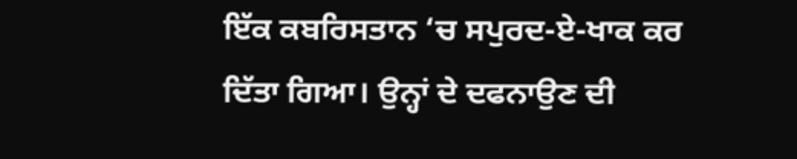ਇੱਕ ਕਬਰਿਸਤਾਨ ‘ਚ ਸਪੁਰਦ-ਏ-ਖਾਕ ਕਰ ਦਿੱਤਾ ਗਿਆ। ਉਨ੍ਹਾਂ ਦੇ ਦਫਨਾਉਣ ਦੀ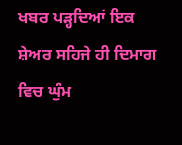ਖਬਰ ਪੜ੍ਹਦਿਆਂ ਇਕ ਸ਼ੇਅਰ ਸਹਿਜੇ ਹੀ ਦਿਮਾਗ ਵਿਚ ਘੁੰਮ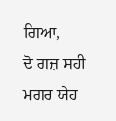ਗਿਆ,
ਦੋ ਗਜ਼ ਸਹੀ ਮਗਰ ਯੇਹ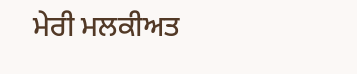ਮੇਰੀ ਮਲਕੀਅਤ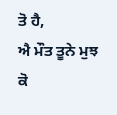ਤੋ ਹੈ,
ਐ ਮੌਤ ਤੂਨੇ ਮੁਝ ਕੋ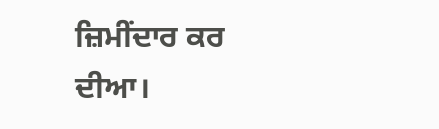ਜ਼ਿਮੀਂਦਾਰ ਕਰ ਦੀਆ।